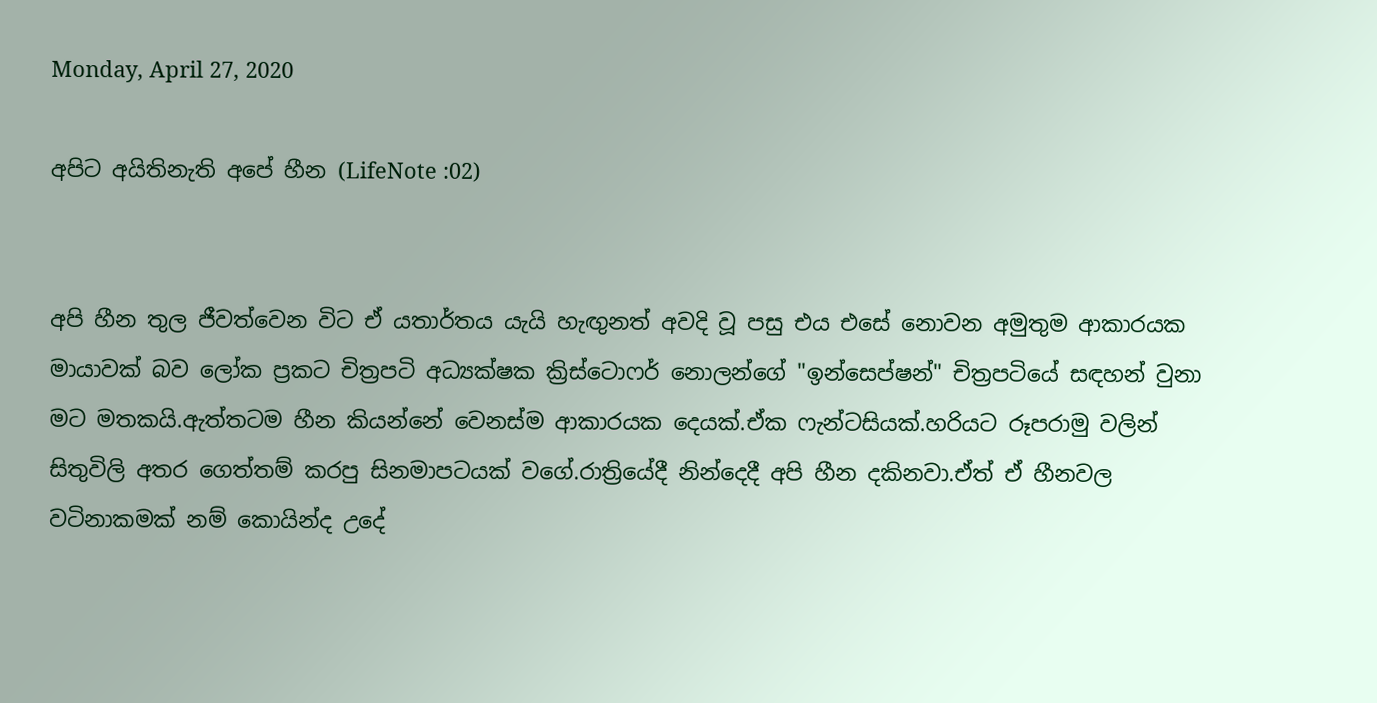Monday, April 27, 2020

අපිට අයිතිනැති අපේ හීන (LifeNote :02)


අපි හීන තුල ජීවත්වෙන විට ඒ යතාර්තය යැයි හැඟුනත් අවදි වූ පසු එය එසේ නොවන අමුතුම ආකාරයක මායාවක් බව ලෝක ප්‍රකට චිත්‍රපටි අධ්‍යක්ෂක ක්‍රිස්ටොෆර් නොලන්ගේ "ඉන්සෙප්ෂන්" චිත්‍රපටියේ සඳහන් වුනා මට මතකයි.ඇත්තටම හීන කියන්නේ වෙනස්ම ආකාරයක දෙයක්.ඒක ෆැන්ටසියක්.හරියට රූපරාමු වලින් සිතුවිලි අතර ගෙත්තම් කරපු සිනමාපටයක් වගේ.රාත්‍රියේදී නින්දෙදී අපි හීන දකිනවා.ඒත් ඒ හීනවල වටිනාකමක් නම් කොයින්ද උදේ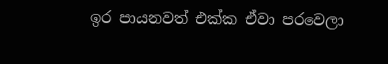ඉර පායනවත් එක්ක ඒවා පරවෙලා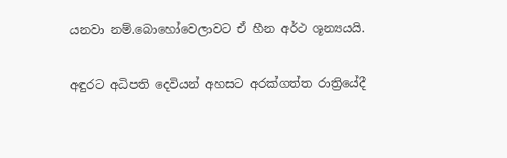යනවා නම්.බොහෝවෙලාවට ඒ හීන අර්ථ ශූන්‍යයයි.

අඳුරට අධිපති දෙවියන් අහසට අරක්ගත්ත රාත්‍රියේදී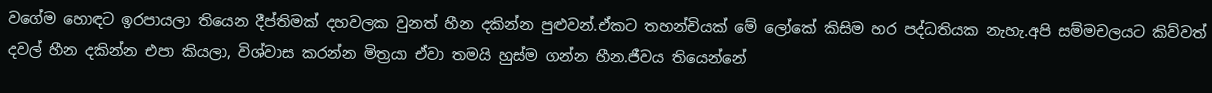වගේම හොඳට ඉරපායලා තියෙන දීප්තිමක් දහවලක වුනත් හීන දකින්න පුළුවන්.ඒකට තහන්චියක් මේ ලෝකේ කිසිම හර පද්ධතියක නැහැ.අපි සම්මචලයට කිව්වත් දවල් හීන දකින්න එපා කියලා, විශ්වාස කරන්න මිත්‍රයා ඒවා තමයි හුස්ම ගන්න හීන.ජීවය තියෙන්නේ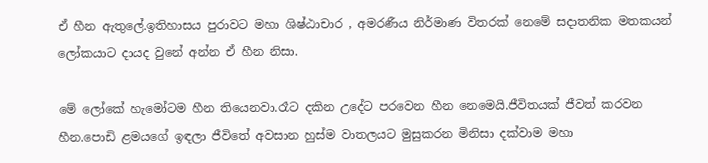ඒ හීන ඇතුලේ.ඉතිහාසය පුරාවට මහා ශිෂ්ඨාචාර , අමරණීය නිර්මාණ විතරක් නෙමේ සදාතනික මතකයන් ලෝකයාට දායද වුනේ අන්න ඒ හීන නිසා.

මේ ලෝකේ හැමෝටම හීන තියෙනවා.රෑට දකින උදේට පරවෙන හීන නෙමෙයි.ජීවිතයක් ජීවත් කරවන හීන.පොඩි ළමයගේ ඉඳලා ජීවිතේ අවසාන හුස්ම වාතලයට මුසුකරන මිනිසා දක්වාම මහා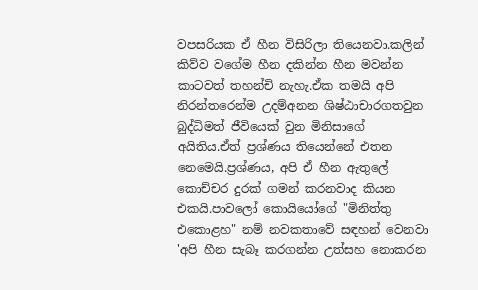වපසරියක ඒ හීන විසිරිලා තියෙනවා.කලින් කිව්ව වගේම හීන දකින්න හීන මවන්න කාටවත් තහන්චි නැහැ.ඒක තමයි අපි නිරන්තරෙන්ම උදම්අනන ශිෂ්ඨාචාරගතවුන බුද්ධිමත් ජීවියෙක් වුන මිනිසාගේ අයිතිය.ඒත් ප්‍රශ්ණය තියෙන්නේ එතන නෙමෙයි.ප්‍රශ්ණය, අපි ඒ හීන ඇතුලේ කොච්චර දුරක් ගමන් කරනවාද කියන එකයි.පාවලෝ කොයියෝගේ "මිනිත්තු එකොළහ" නම් නවකතාවේ සඳහන් වෙනවා 'අපි හීන සැබෑ කරගන්න උත්සහ නොකරන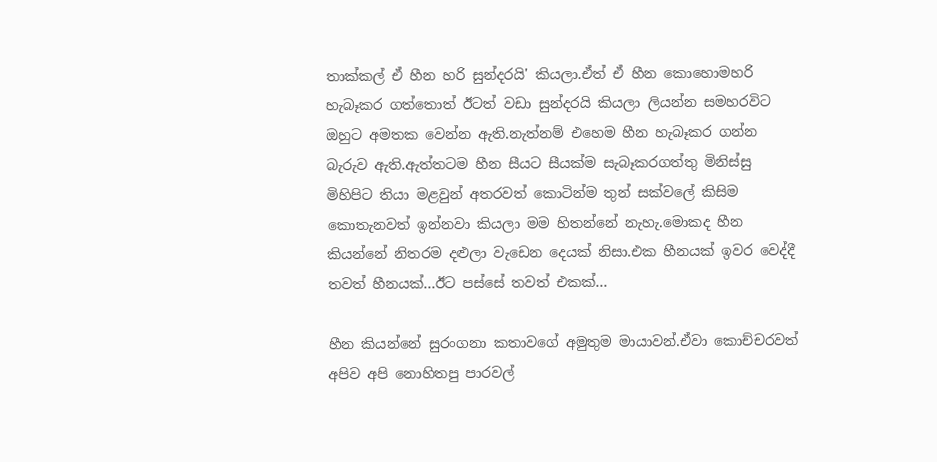තාක්කල් ඒ හීන හරි සුන්දරයි' කියලා.ඒත් ඒ හීන කොහොමහරි හැබෑකර ගත්තොත් ඊටත් වඩා සුන්දරයි කියලා ලියන්න සමහරවිට ඔහුට අමතක වෙන්න ඇති.නැත්නම් එහෙම හීන හැබෑකර ගන්න බැරුව ඇති.ඇත්තටම හීන සීයට සීයක්ම සැබෑකරගත්තු මිනිස්සු මිහිපිට තියා මළවුන් අතරවත් කොටින්ම තුන් සක්වලේ කිසිම කොතැනවත් ඉන්නවා කියලා මම හිතන්නේ නැහැ.මොකද හීන කියන්නේ නිතරම දළුලා වැඩෙන දෙයක් නිසා.එක හීනයක් ඉවර වෙද්දී තවත් හීනයක්...ඊට පස්සේ තවත් එකක්...

හීන කියන්නේ සුරංගනා කතාවගේ අමුතුම මායාවන්.ඒවා කොච්චරවත් අපිව අපි නොහිතපු පාරවල්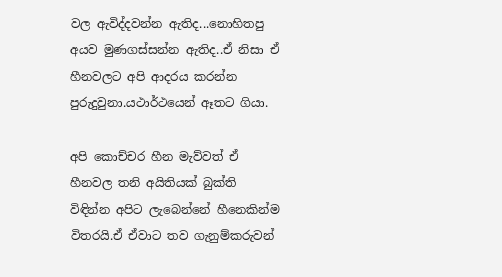වල ඇවිද්දවන්න ඇතිද...නොහිතපු අයව මුණගස්සන්න ඇතිද..ඒ නිසා ඒ හීනවලට අපි ආදරය කරන්න  පුරුදුවුනා.යථාර්ථයෙන් ඈතට ගියා.

අපි කොච්චර හීන මැව්වත් ඒ හීනවල තනි අයිතියක් බුක්ති විඳින්න අපිට ලැබෙන්නේ හීනෙකින්ම විතරයි.ඒ ඒවාට තව ගැනුම්කරුවන්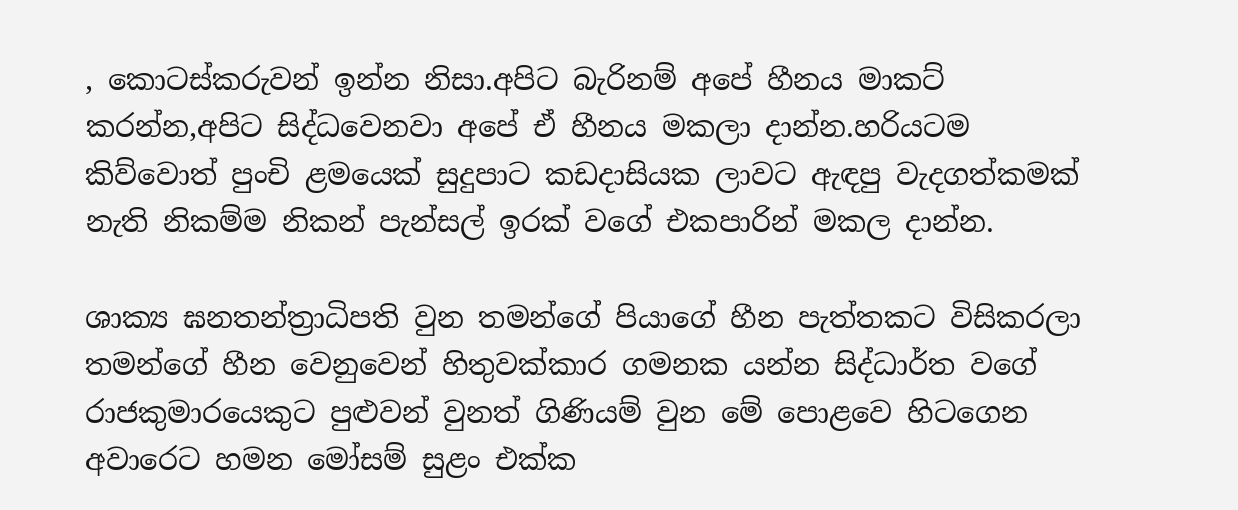, කොටස්කරුවන් ඉන්න නිසා.අපිට බැරිනම් අපේ හීනය මාකට් කරන්න,අපිට සිද්ධවෙනවා අපේ ඒ හීනය මකලා දාන්න.හරියටම කිව්වොත් පුංචි ළමයෙක් සුදුපාට කඩදාසියක ලාවට ඇඳපු වැදගත්කමක් නැති නිකම්ම නිකන් පැන්සල් ඉරක් වගේ එකපාරින් මකල දාන්න.

ශාක්‍ය ඝනතන්ත්‍රාධිපති වුන තමන්ගේ පියාගේ හීන පැත්තකට විසිකරලා තමන්ගේ හීන වෙනුවෙන් හිතුවක්කාර ගමනක යන්න සිද්ධාර්ත වගේ රාජකුමාරයෙකුට පුළුවන් වුනත් ගිණියම් වුන මේ පොළවෙ හිටගෙන අවාරෙට හමන මෝසම් සුළං එක්ක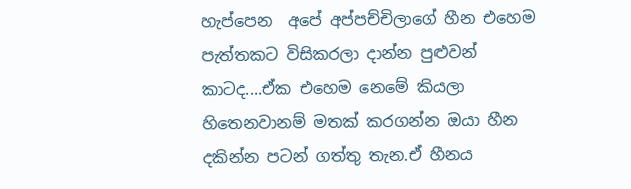හැප්පෙන  අපේ අප්පච්චිලාගේ හීන එහෙම පැත්තකට විසිකරලා දාන්න පුළුවන් කාටද....ඒක එහෙම නෙමේ කියලා හිතෙනවානම් මතක් කරගන්න ඔයා හීන දකින්න පටන් ගත්තු තැන.ඒ හීනය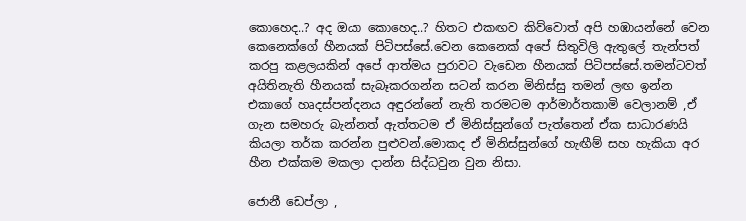කොහෙද..? අද ඔයා කොහෙද..? හිතට එකඟව කිව්වොත් අපි හඹායන්නේ වෙන කෙනෙක්ගේ හීනයක් පිටිපස්සේ.වෙන කෙනෙක් අපේ සිතුවිලි ඇතුලේ තැන්පත් කරපු කළලයකින් අපේ ආත්මය පුරාවට වැඩෙන හීනයක් පිටිපස්සේ.තමන්ටවත් අයිතිනැති හීනයක් සැබෑකරගන්න සටන් කරන මිනිස්සු තමන් ලඟ ඉන්න එකාගේ හෘදස්පන්දනය අඳුරන්නේ නැති තරමටම ආර්මාර්තකාමි වෙලානම් ,ඒ ගැන සමහරු බැන්නත් ඇත්තටම ඒ මිනිස්සුන්ගේ පැත්තෙන් ඒක සාධාරණයි කියලා තර්ක කරන්න පුළුවන්.මොකද ඒ මිනිස්සුන්ගේ හැඟීම් සහ හැකියා අර හීන එක්කම මකලා දාන්න සිද්ධවුන වුන නිසා.

ජොනී ඩෙප්ලා ,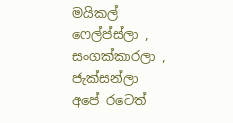මයිකල් ෆෙල්ප්ස්ලා , සංගක්කාරලා , ජැක්සන්ලා අපේ රටෙත්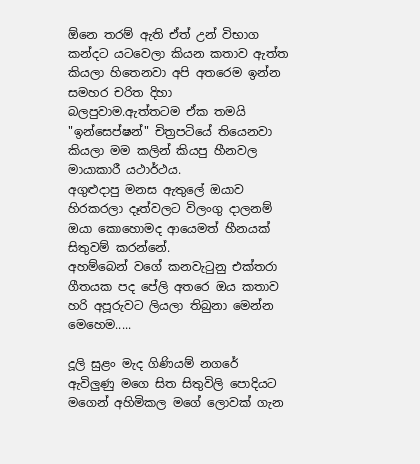ඕනෙ තරම් ඇති ඒත් උන් විභාග කන්දට යටවෙලා කියන කතාව ඇත්ත කියලා හිතෙනවා අපි අතරෙම ඉන්න සමහර චරිත දිහා බලපුවාම.ඇත්තටම ඒක තමයි "ඉන්සෙප්ෂන්" චිත්‍රපටියේ තියෙනවා කියලා මම කලින් කියපු හීනවල මායාකාරී යථාර්ථය.
අගුළුදාපු මනස ඇතුලේ ඔයාව හිරකරලා දෑත්වලට විලංගු දාලනම් ඔයා කොහොමද ආයෙමත් හීනයක් සිතුවම් කරන්නේ.
අහම්බෙන් වගේ කනවැටුනු එක්තරා ගීතයක පද පේලි අතරෙ ඔය කතාව
හරි අපූරුවට ලියලා තිබුනා මෙන්න මෙහෙම.....

දූලි සුළං මැද ගිණියම් නගරේ
ඇවිලුණු මගෙ සිත සිතුවිලි පොදියට
මගෙන් අහිමිකල මගේ ලොවක් ගැන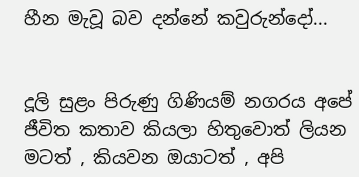හීන මැවූ බව දන්නේ කවුරුන්දෝ...


දූලි සුළං පිරුණු ගිණියම් නගරය අපේ ජීවිත කතාව කියලා හිතුවොත් ලියන මටත් , කියවන ඔයාටත් , අපි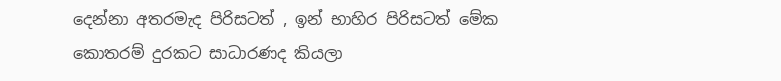දෙන්නා අතරමැද පිරිසටත් , ඉන් භාහිර පිරිසටත් මේක කොතරම් දුරකට සාධාරණද කියලා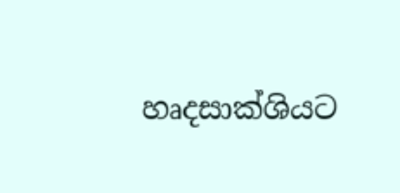හෘදසාක්ශියට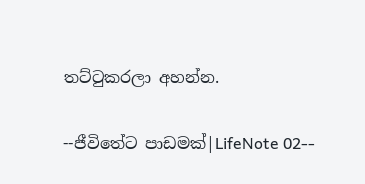තට්ටුකරලා අහන්න.

--ජීවිතේට පාඩමක්|LifeNote 02--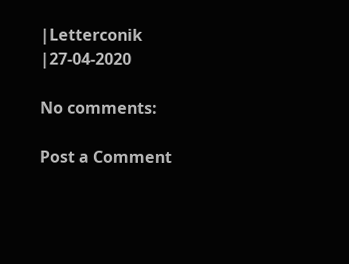|Letterconik
|27-04-2020

No comments:

Post a Comment